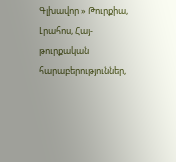Գլխավոր » Թուրքիա, Լրահոս, Հայ-թուրքական հարաբերություններ,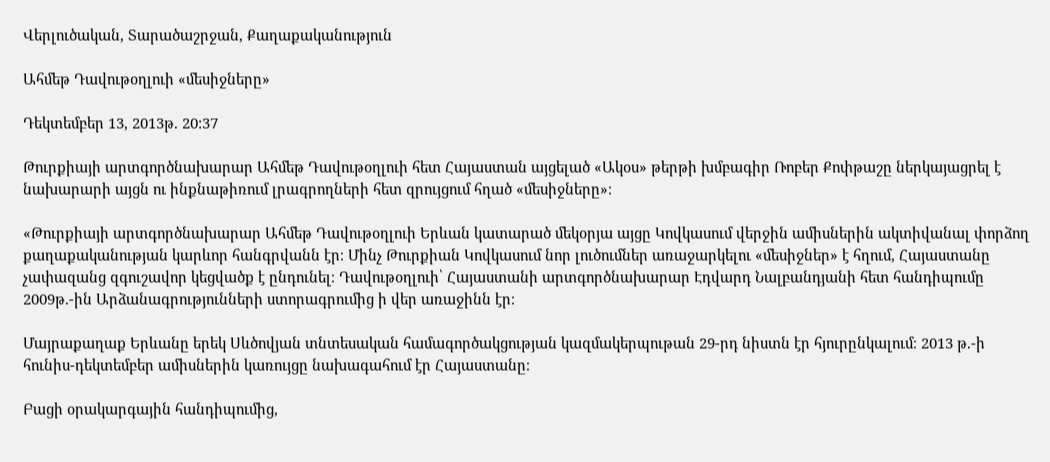Վերլուծական, Տարածաշրջան, Քաղաքականություն

Ահմեթ Դավութօղլուի «մեսիջները»

Դեկտեմբեր 13, 2013թ. 20:37

Թուրքիայի արտգործնախարար Ահմեթ Դավութօղլուի հետ Հայաստան այցելած «Ակօս» թերթի խմբագիր Ռոբեր Քոփթաշը ներկայացրել է նախարարի այցն ու ինքնաթիռում լրագրողների հետ զրույցում հղած «մեսիջները»։

«Թուրքիայի արտգործնախարար Ահմեթ Դավութօղլուի Երևան կատարած մեկօրյա այցը Կովկասում վերջին ամիսներին ակտիվանալ փորձող քաղաքականության կարևոր հանգրվանն էր։ Մինչ Թուրքիան Կովկասում նոր լուծումներ առաջարկելու «մեսիջներ» է հղում, Հայաստանը չափազանց զգուշավոր կեցվածք է ընդունել։ Դավութօղլուի՝ Հայաստանի արտգործնախարար Էդվարդ Նալբանդյանի հետ հանդիպումը 2009թ.-ին Արձանագրությունների ստորագրումից ի վեր առաջինն էր։

Մայրաքաղաք Երևանը երեկ Սևծովյան տնտեսական համագործակցության կազմակերպութան 29-րդ նիստն էր հյուրընկալում։ 2013 թ.-ի հունիս-դեկտեմբեր ամիսներին կառույցը նախագահում էր Հայաստանը։

Բացի օրակարգային հանդիպումից,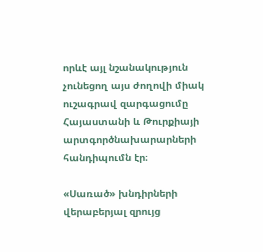որևէ այլ նշանակություն չունեցող այս ժողովի միակ ուշագրավ զարգացումը Հայաստանի և Թուրքիայի արտգործնախարարների հանդիպումն էր։

«Սառած» խնդիրների վերաբերյալ զրույց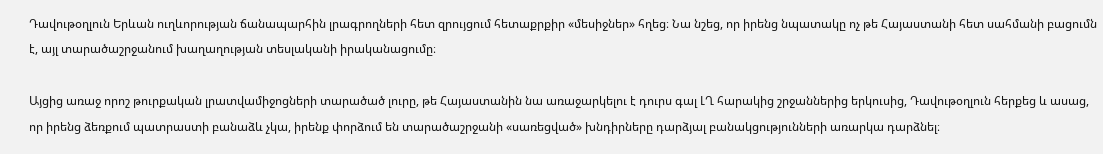Դավութօղլուն Երևան ուղևորության ճանապարհին լրագրողների հետ զրույցում հետաքրքիր «մեսիջներ» հղեց։ Նա նշեց, որ իրենց նպատակը ոչ թե Հայաստանի հետ սահմանի բացումն է, այլ տարածաշրջանում խաղաղության տեսլականի իրականացումը։

Այցից առաջ որոշ թուրքական լրատվամիջոցների տարածած լուրը, թե Հայաստանին նա առաջարկելու է դուրս գալ ԼՂ հարակից շրջաններից երկուսից, Դավութօղլուն հերքեց և ասաց, որ իրենց ձեռքում պատրաստի բանաձև չկա, իրենք փորձում են տարածաշրջանի «սառեցված» խնդիրները դարձյալ բանակցությունների առարկա դարձնել։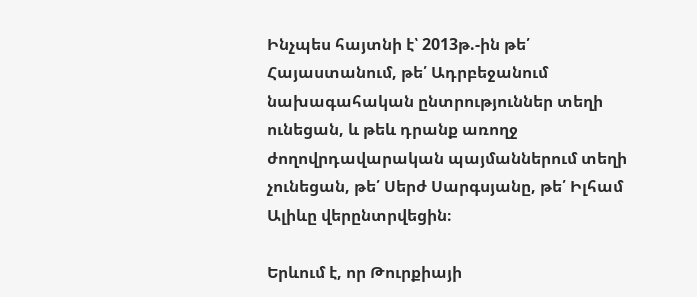Ինչպես հայտնի է՝ 2013թ.-ին թե՛ Հայաստանում, թե՛ Ադրբեջանում նախագահական ընտրություններ տեղի ունեցան, և թեև դրանք առողջ ժողովրդավարական պայմաններում տեղի չունեցան, թե՛ Սերժ Սարգսյանը, թե՛ Իլհամ Ալիևը վերընտրվեցին։

Երևում է, որ Թուրքիայի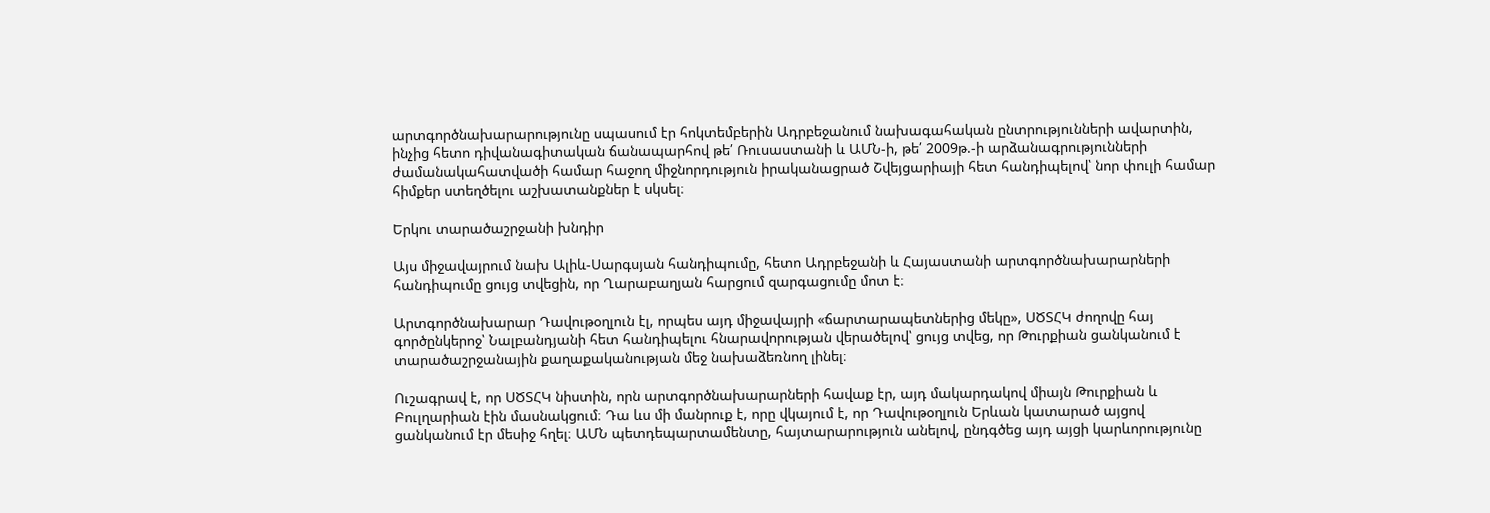արտգործնախարարությունը սպասում էր հոկտեմբերին Ադրբեջանում նախագահական ընտրությունների ավարտին, ինչից հետո դիվանագիտական ճանապարհով թե՛ Ռուսաստանի և ԱՄՆ-ի, թե՛ 2009թ.-ի արձանագրությունների ժամանակահատվածի համար հաջող միջնորդություն իրականացրած Շվեյցարիայի հետ հանդիպելով՝ նոր փուլի համար հիմքեր ստեղծելու աշխատանքներ է սկսել։

Երկու տարածաշրջանի խնդիր

Այս միջավայրում նախ Ալիև-Սարգսյան հանդիպումը, հետո Ադրբեջանի և Հայաստանի արտգործնախարարների հանդիպումը ցույց տվեցին, որ Ղարաբաղյան հարցում զարգացումը մոտ է։

Արտգործնախարար Դավութօղլուն էլ, որպես այդ միջավայրի «ճարտարապետներից մեկը», ՍԾՏՀԿ ժողովը հայ գործընկերոջ՝ Նալբանդյանի հետ հանդիպելու հնարավորության վերածելով՝ ցույց տվեց, որ Թուրքիան ցանկանում է տարածաշրջանային քաղաքականության մեջ նախաձեռնող լինել։

Ուշագրավ է, որ ՍԾՏՀԿ նիստին, որն արտգործնախարարների հավաք էր, այդ մակարդակով միայն Թուրքիան և Բուլղարիան էին մասնակցում։ Դա ևս մի մանրուք է, որը վկայում է, որ Դավութօղլուն Երևան կատարած այցով ցանկանում էր մեսիջ հղել։ ԱՄՆ պետդեպարտամենտը, հայտարարություն անելով, ընդգծեց այդ այցի կարևորությունը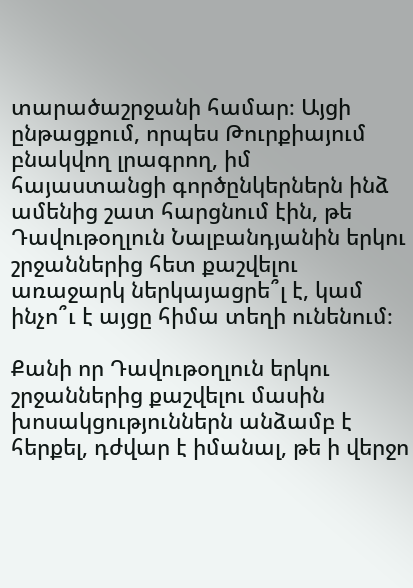տարածաշրջանի համար։ Այցի ընթացքում, որպես Թուրքիայում բնակվող լրագրող, իմ հայաստանցի գործընկերներն ինձ ամենից շատ հարցնում էին, թե Դավութօղլուն Նալբանդյանին երկու շրջաններից հետ քաշվելու առաջարկ ներկայացրե՞լ է, կամ ինչո՞ւ է այցը հիմա տեղի ունենում։

Քանի որ Դավութօղլուն երկու շրջաններից քաշվելու մասին խոսակցություններն անձամբ է հերքել, դժվար է իմանալ, թե ի վերջո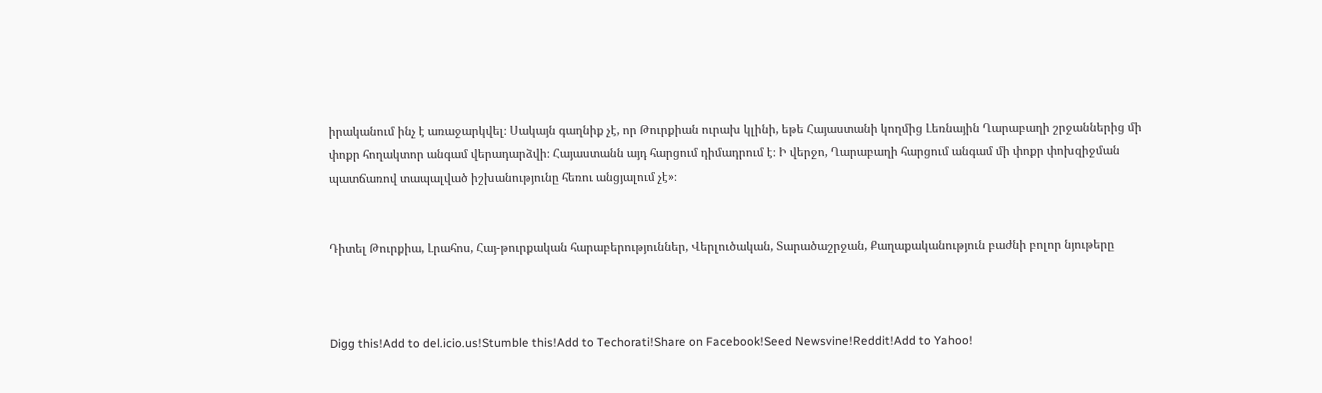իրականում ինչ է առաջարկվել։ Սակայն գաղնիք չէ, որ Թուրքիան ուրախ կլինի, եթե Հայաստանի կողմից Լեռնային Ղարաբաղի շրջաններից մի փոքր հողակտոր անգամ վերադարձվի։ Հայաստանն այդ հարցում դիմադրում է։ Ի վերջո, Ղարաբաղի հարցում անգամ մի փոքր փոխզիջման պատճառով տապալված իշխանությունը հեռու անցյալում չէ»։


Դիտել Թուրքիա, Լրահոս, Հայ-թուրքական հարաբերություններ, Վերլուծական, Տարածաշրջան, Քաղաքականություն բաժնի բոլոր նյութերը



Digg this!Add to del.icio.us!Stumble this!Add to Techorati!Share on Facebook!Seed Newsvine!Reddit!Add to Yahoo!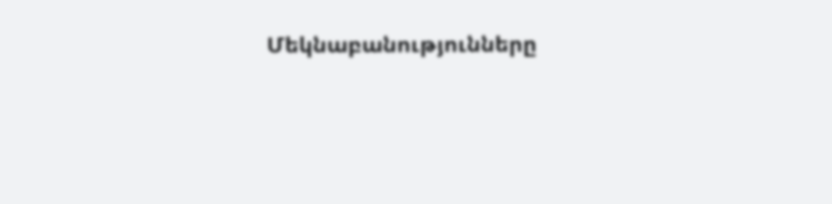Մեկնաբանությունները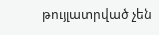թույլատրված չեն